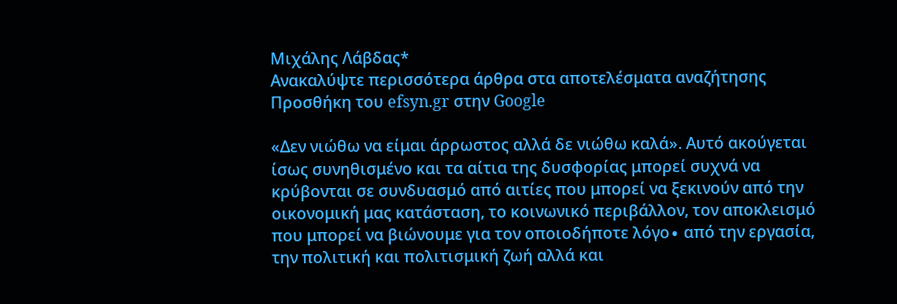Μιχάλης Λάβδας*
Ανακαλύψτε περισσότερα άρθρα στα αποτελέσματα αναζήτησης
Προσθήκη του efsyn.gr στην Google

«Δεν νιώθω να είμαι άρρωστος αλλά δε νιώθω καλά». Αυτό ακούγεται ίσως συνηθισμένο και τα αίτια της δυσφορίας μπορεί συχνά να κρύβονται σε συνδυασμό από αιτίες που μπορεί να ξεκινούν από την οικονομική μας κατάσταση, το κοινωνικό περιβάλλον, τον αποκλεισμό που μπορεί να βιώνουμε για τον οποιοδήποτε λόγο∙ από την εργασία, την πολιτική και πολιτισμική ζωή αλλά και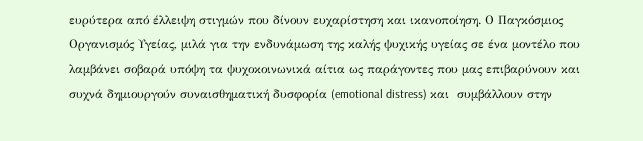ευρύτερα από έλλειψη στιγμών που δίνουν ευχαρίστηση και ικανοποίηση. Ο Παγκόσμιος Οργανισμός Υγείας, μιλά για την ενδυνάμωση της καλής ψυχικής υγείας σε ένα μοντέλο που λαμβάνει σοβαρά υπόψη τα ψυχοκοινωνικά αίτια ως παράγοντες που μας επιβαρύνουν και συχνά δημιουργούν συναισθηματική δυσφορία (emotional distress) και  συμβάλλουν στην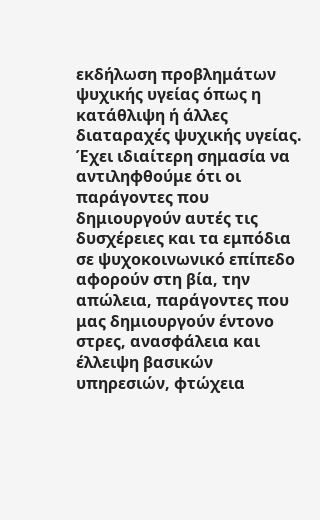εκδήλωση προβλημάτων ψυχικής υγείας όπως η κατάθλιψη ή άλλες διαταραχές ψυχικής υγείας. Έχει ιδιαίτερη σημασία να αντιληφθούμε ότι οι παράγοντες που δημιουργούν αυτές τις δυσχέρειες και τα εμπόδια σε ψυχοκοινωνικό επίπεδο αφορούν στη βία, την απώλεια, παράγοντες που μας δημιουργούν έντονο στρες, ανασφάλεια και έλλειψη βασικών υπηρεσιών, φτώχεια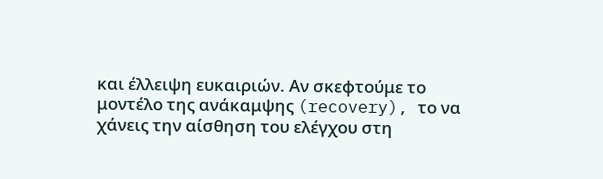και έλλειψη ευκαιριών. Αν σκεφτούμε το μοντέλο της ανάκαμψης (recovery), το να χάνεις την αίσθηση του ελέγχου στη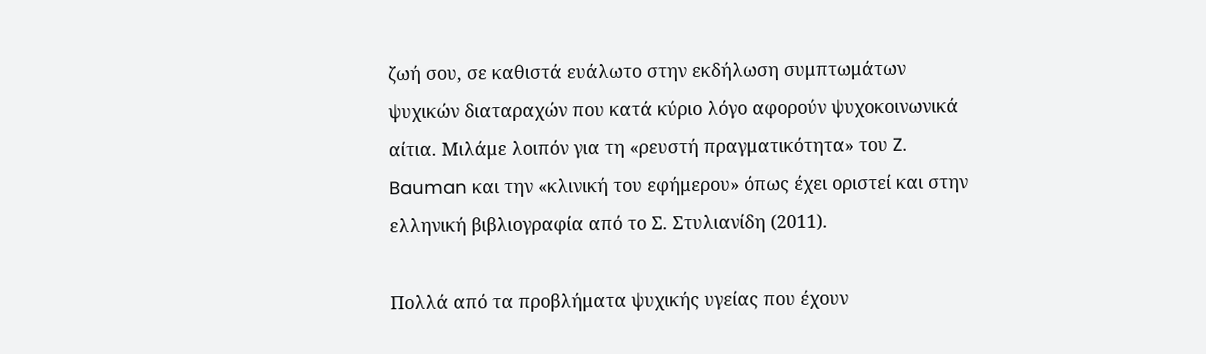ζωή σου, σε καθιστά ευάλωτο στην εκδήλωση συμπτωμάτων ψυχικών διαταραχών που κατά κύριο λόγο αφορούν ψυχοκοινωνικά αίτια. Μιλάμε λοιπόν για τη «ρευστή πραγματικότητα» του Z. Bauman και την «κλινική του εφήμερου» όπως έχει οριστεί και στην ελληνική βιβλιογραφία από το Σ. Στυλιανίδη (2011).

Πολλά από τα προβλήματα ψυχικής υγείας που έχουν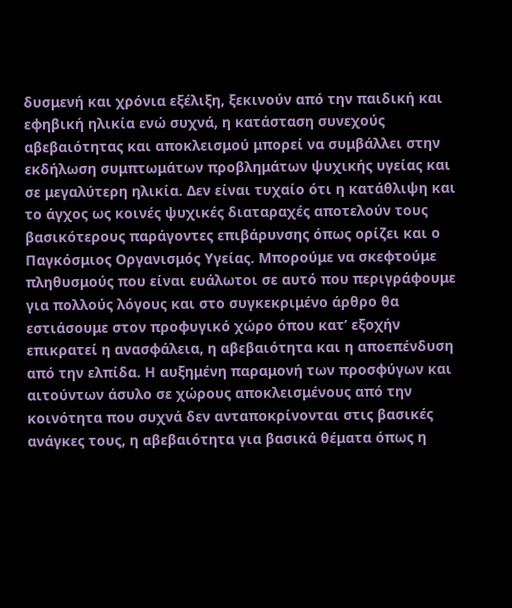δυσμενή και χρόνια εξέλιξη, ξεκινούν από την παιδική και εφηβική ηλικία ενώ συχνά, η κατάσταση συνεχούς αβεβαιότητας και αποκλεισμού μπορεί να συμβάλλει στην εκδήλωση συμπτωμάτων προβλημάτων ψυχικής υγείας και σε μεγαλύτερη ηλικία. Δεν είναι τυχαίο ότι η κατάθλιψη και το άγχος ως κοινές ψυχικές διαταραχές αποτελούν τους βασικότερους παράγοντες επιβάρυνσης όπως ορίζει και ο Παγκόσμιος Οργανισμός Υγείας. Μπορούμε να σκεφτούμε πληθυσμούς που είναι ευάλωτοι σε αυτό που περιγράφουμε για πολλούς λόγους και στο συγκεκριμένο άρθρο θα εστιάσουμε στον προφυγικό χώρο όπου κατ’ εξοχήν επικρατεί η ανασφάλεια, η αβεβαιότητα και η αποεπένδυση από την ελπίδα. Η αυξημένη παραμονή των προσφύγων και αιτούντων άσυλο σε χώρους αποκλεισμένους από την κοινότητα που συχνά δεν ανταποκρίνονται στις βασικές ανάγκες τους, η αβεβαιότητα για βασικά θέματα όπως η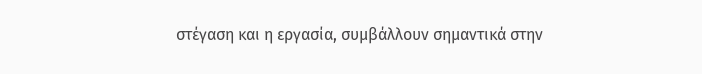στέγαση και η εργασία, συμβάλλουν σημαντικά στην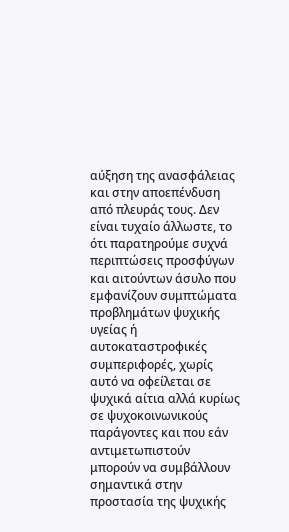αύξηση της ανασφάλειας και στην αποεπένδυση από πλευράς τους. Δεν είναι τυχαίο άλλωστε, το ότι παρατηρούμε συχνά περιπτώσεις προσφύγων και αιτούντων άσυλο που εμφανίζουν συμπτώματα προβλημάτων ψυχικής υγείας ή αυτοκαταστροφικές συμπεριφορές, χωρίς αυτό να οφείλεται σε ψυχικά αίτια αλλά κυρίως σε ψυχοκοινωνικούς παράγοντες και που εάν αντιμετωπιστούν μπορούν να συμβάλλουν σημαντικά στην προστασία της ψυχικής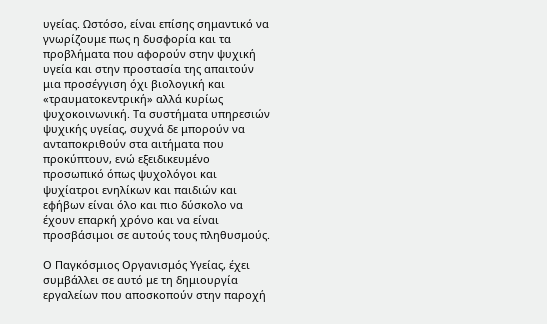υγείας. Ωστόσο, είναι επίσης σημαντικό να γνωρίζουμε πως η δυσφορία και τα προβλήματα που αφορούν στην ψυχική υγεία και στην προστασία της απαιτούν μια προσέγγιση όχι βιολογική και «τραυματοκεντρική» αλλά κυρίως ψυχοκοινωνική. Τα συστήματα υπηρεσιών ψυχικής υγείας, συχνά δε μπορούν να ανταποκριθούν στα αιτήματα που προκύπτουν, ενώ εξειδικευμένο προσωπικό όπως ψυχολόγοι και ψυχίατροι ενηλίκων και παιδιών και εφήβων είναι όλο και πιο δύσκολο να έχουν επαρκή χρόνο και να είναι προσβάσιμοι σε αυτούς τους πληθυσμούς.

Ο Παγκόσμιος Οργανισμός Υγείας, έχει συμβάλλει σε αυτό με τη δημιουργία εργαλείων που αποσκοπούν στην παροχή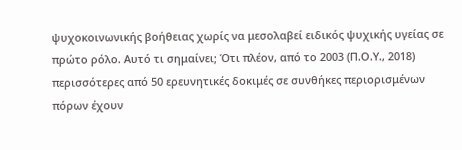ψυχοκοινωνικής βοήθειας χωρίς να μεσολαβεί ειδικός ψυχικής υγείας σε πρώτο ρόλο. Αυτό τι σημαίνει; Ότι πλέον, από το 2003 (Π.Ο.Υ., 2018) περισσότερες από 50 ερευνητικές δοκιμές σε συνθήκες περιορισμένων πόρων έχουν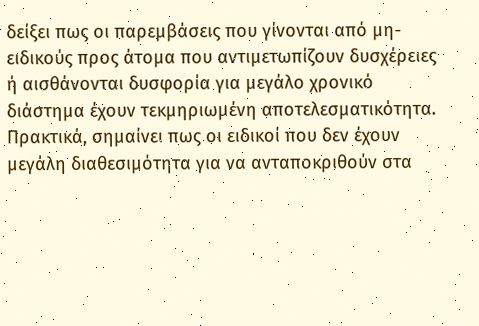δείξει πως οι παρεμβάσεις που γίνονται από μη-ειδικούς προς άτομα που αντιμετωπίζουν δυσχέρειες ή αισθάνονται δυσφορία για μεγάλο χρονικό διάστημα έχουν τεκμηριωμένη αποτελεσματικότητα. Πρακτικά, σημαίνει πως οι ειδικοί που δεν έχουν μεγάλη διαθεσιμότητα για να ανταποκριθούν στα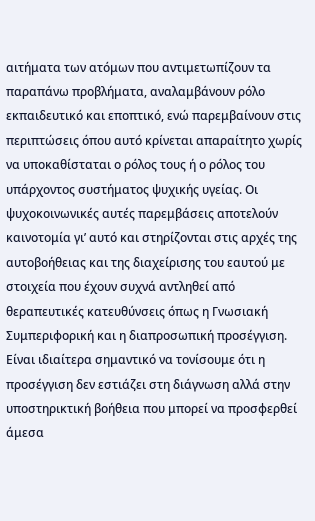αιτήματα των ατόμων που αντιμετωπίζουν τα παραπάνω προβλήματα, αναλαμβάνουν ρόλο εκπαιδευτικό και εποπτικό, ενώ παρεμβαίνουν στις περιπτώσεις όπου αυτό κρίνεται απαραίτητο χωρίς να υποκαθίσταται ο ρόλος τους ή ο ρόλος του υπάρχοντος συστήματος ψυχικής υγείας. Οι ψυχοκοινωνικές αυτές παρεμβάσεις αποτελούν καινοτομία γι’ αυτό και στηρίζονται στις αρχές της αυτοβοήθειας και της διαχείρισης του εαυτού με στοιχεία που έχουν συχνά αντληθεί από θεραπευτικές κατευθύνσεις όπως η Γνωσιακή Συμπεριφορική και η διαπροσωπική προσέγγιση. Είναι ιδιαίτερα σημαντικό να τονίσουμε ότι η προσέγγιση δεν εστιάζει στη διάγνωση αλλά στην υποστηρικτική βοήθεια που μπορεί να προσφερθεί άμεσα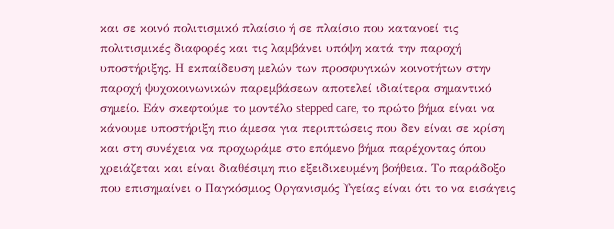και σε κοινό πολιτισμικό πλαίσιο ή σε πλαίσιο που κατανοεί τις πολιτισμικές διαφορές και τις λαμβάνει υπόψη κατά την παροχή υποστήριξης. Η εκπαίδευση μελών των προσφυγικών κοινοτήτων στην παροχή ψυχοκοινωνικών παρεμβάσεων αποτελεί ιδιαίτερα σημαντικό σημείο. Εάν σκεφτούμε το μοντέλο stepped care, το πρώτο βήμα είναι να κάνουμε υποστήριξη πιο άμεσα για περιπτώσεις που δεν είναι σε κρίση και στη συνέχεια να προχωράμε στο επόμενο βήμα παρέχοντας όπου χρειάζεται και είναι διαθέσιμη πιο εξειδικευμένη βοήθεια. Το παράδοξο που επισημαίνει ο Παγκόσμιος Οργανισμός Υγείας είναι ότι το να εισάγεις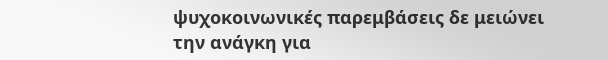ψυχοκοινωνικές παρεμβάσεις δε μειώνει την ανάγκη για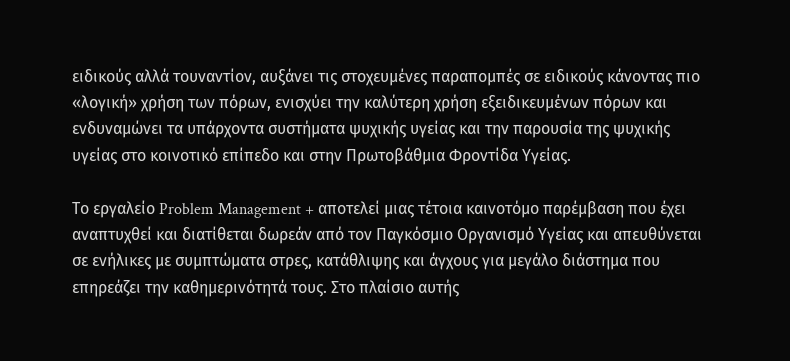ειδικούς αλλά τουναντίον, αυξάνει τις στοχευμένες παραπομπές σε ειδικούς κάνοντας πιο «λογική» χρήση των πόρων, ενισχύει την καλύτερη χρήση εξειδικευμένων πόρων και ενδυναμώνει τα υπάρχοντα συστήματα ψυχικής υγείας και την παρουσία της ψυχικής υγείας στο κοινοτικό επίπεδο και στην Πρωτοβάθμια Φροντίδα Υγείας.

Το εργαλείο Problem Management + αποτελεί μιας τέτοια καινοτόμο παρέμβαση που έχει αναπτυχθεί και διατίθεται δωρεάν από τον Παγκόσμιο Οργανισμό Υγείας και απευθύνεται σε ενήλικες με συμπτώματα στρες, κατάθλιψης και άγχους για μεγάλο διάστημα που επηρεάζει την καθημερινότητά τους. Στο πλαίσιο αυτής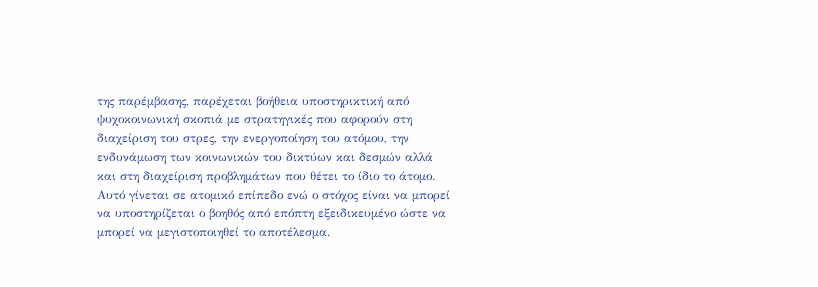της παρέμβασης, παρέχεται βοήθεια υποστηρικτική από ψυχοκοινωνική σκοπιά με στρατηγικές που αφορούν στη διαχείριση του στρες, την ενεργοποίηση του ατόμου, την ενδυνάμωση των κοινωνικών του δικτύων και δεσμών αλλά και στη διαχείριση προβλημάτων που θέτει το ίδιο το άτομο. Αυτό γίνεται σε ατομικό επίπεδο ενώ ο στόχος είναι να μπορεί να υποστηρίζεται ο βοηθός από επόπτη εξειδικευμένο ώστε να μπορεί να μεγιστοποιηθεί το αποτέλεσμα.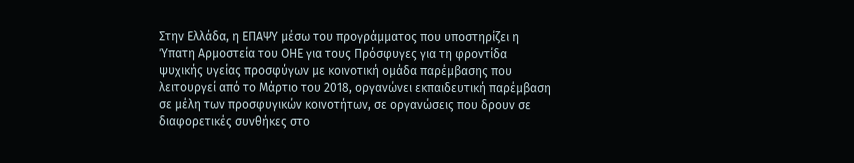Στην Ελλάδα, η ΕΠΑΨΥ μέσω του προγράμματος που υποστηρίζει η Ύπατη Αρμοστεία του ΟΗΕ για τους Πρόσφυγες για τη φροντίδα ψυχικής υγείας προσφύγων με κοινοτική ομάδα παρέμβασης που λειτουργεί από το Μάρτιο του 2018, οργανώνει εκπαιδευτική παρέμβαση σε μέλη των προσφυγικών κοινοτήτων, σε οργανώσεις που δρουν σε διαφορετικές συνθήκες στο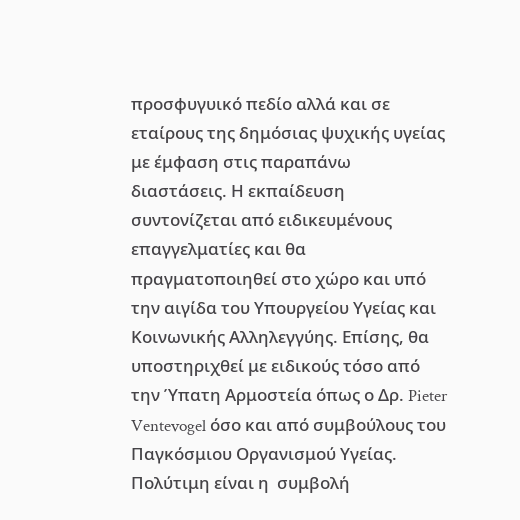προσφυγυικό πεδίο αλλά και σε εταίρους της δημόσιας ψυχικής υγείας με έμφαση στις παραπάνω διαστάσεις. Η εκπαίδευση συντονίζεται από ειδικευμένους επαγγελματίες και θα πραγματοποιηθεί στο χώρο και υπό την αιγίδα του Υπουργείου Υγείας και Κοινωνικής Αλληλεγγύης. Επίσης, θα υποστηριχθεί με ειδικούς τόσο από την Ύπατη Αρμοστεία όπως ο Δρ. Pieter Ventevogel όσο και από συμβούλους του Παγκόσμιου Οργανισμού Υγείας. Πολύτιμη είναι η  συμβολή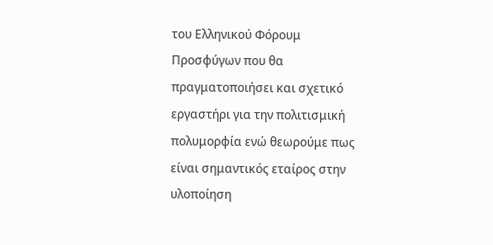του Ελληνικού Φόρουμ Προσφύγων που θα πραγματοποιήσει και σχετικό εργαστήρι για την πολιτισμική πολυμορφία ενώ θεωρούμε πως είναι σημαντικός εταίρος στην υλοποίηση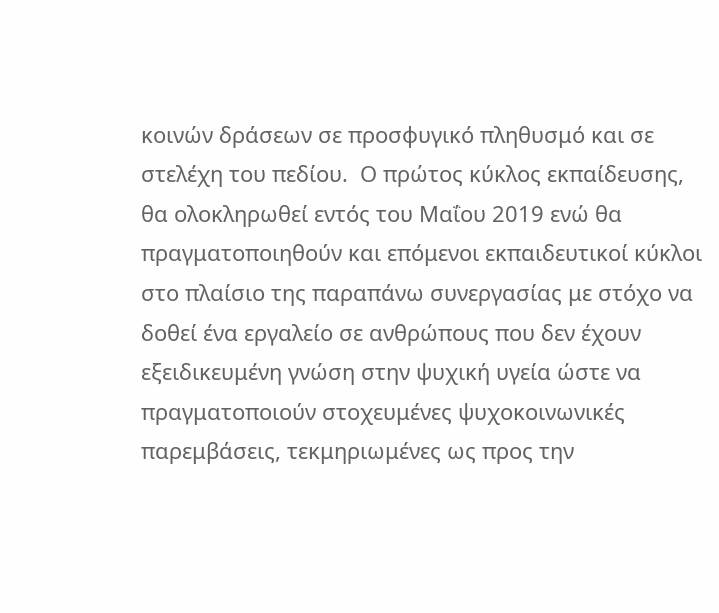κοινών δράσεων σε προσφυγικό πληθυσμό και σε στελέχη του πεδίου.  Ο πρώτος κύκλος εκπαίδευσης, θα ολοκληρωθεί εντός του Μαΐου 2019 ενώ θα πραγματοποιηθούν και επόμενοι εκπαιδευτικοί κύκλοι στο πλαίσιο της παραπάνω συνεργασίας με στόχο να δοθεί ένα εργαλείο σε ανθρώπους που δεν έχουν εξειδικευμένη γνώση στην ψυχική υγεία ώστε να πραγματοποιούν στοχευμένες ψυχοκοινωνικές παρεμβάσεις, τεκμηριωμένες ως προς την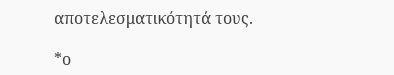αποτελεσματικότητά τους.

*ο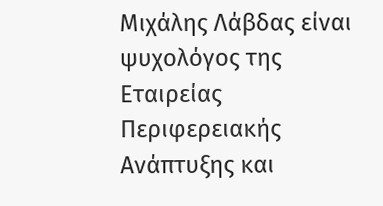Μιχάλης Λάβδας είναι ψυχολόγος της Εταιρείας Περιφερειακής Ανάπτυξης και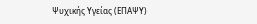Ψυχικής Υγείας (ΕΠΑΨΥ)